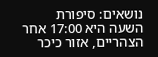נושאים: סיפורת
השעה היא 17:00 אחר הצהריים, אזור כיכר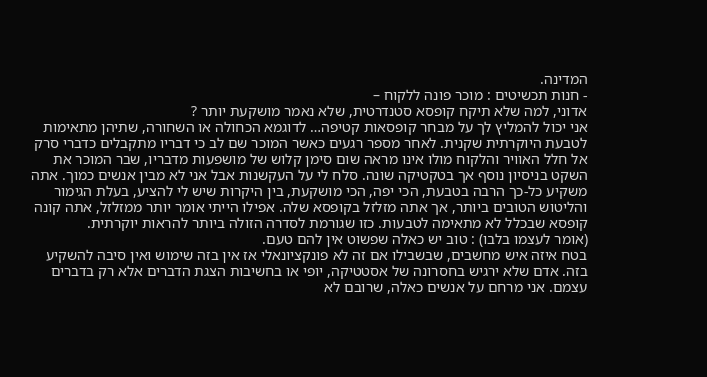המדינה.
- חנות תכשיטים : מוכר פונה ללקוח –
אדוני, למה שלא תיקח קופסא סטנדרטית, שלא נאמר מושקעת יותר ?
אני יכול להמליץ לך על מבחר קופסאות קטיפה… לדוגמא הכחולה או השחורה, שתיהן מתאימות לטבעת היוקרתית שקנית. לאחר מספר רגעים כאשר המוכר שם לב כי דבריו מתקבלים כדברי סרק אל חלל האוויר והלקוח מולו אינו מראה שום סימן קלוש של מושפעות מדבריו, שבר המוכר את השקט בניסיון נוסף אך בטקטיקה שונה. סלח לי על העקשנות אבל אני לא מבין אנשים כמוך. אתה משקיע כל-כך הרבה בטבעת, הכי יפה, הכי מושקעת, בין היקרות שיש לי להציע, בעלת הגימור והליטוש הטובים ביותר, אך אתה מזלזל בקופסא שלה. אפילו הייתי אומר יותר ממזלזל, אתה קונה קופסא שבכלל לא מתאימה לטבעות. כזו שגורמת לסדרה הזולה ביותר להראות יוקרתית.
(אומר לעצמו בלבו) : טוב יש כאלה שפשוט אין להם טעם.
בטח איזה איש מחשבים, שבשבילו אם זה לא פונקציונאלי אז אין בזה שימוש ואין סיבה להשקיע בזה. אדם שלא ירגיש בחסרונה של אסטטיקה, יופי או בחשיבות הצגת הדברים אלא רק בדברים עצמם. אני מרחם על אנשים כאלה, שרובם לא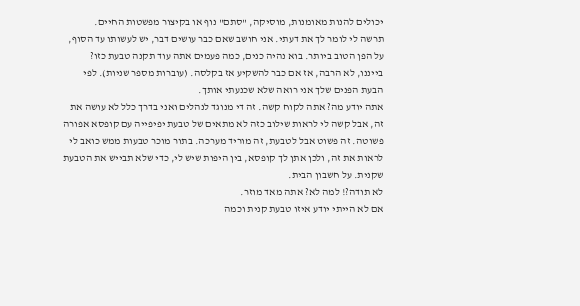יכולים להנות מאומנות, מוסיקה, "סתם" נוף או בקיצור מפשטות החיים.
תרשה לי לומר לך את דעתי. אני חושב שאם כבר עושים דבר, יש לעשותו עד הסוף, על הפן הטוב ביותר. בוא נהיה כנים, כמה פעמים אתה עוד תקנה טבעת כזו? בייננו, לא הרבה, אז אם כבר להשקיע אז בקלסה. (עוברות מספר שניות). לפי הבעת הפנים שלך אני רואה שלא שכנעתי אותך.
אתה יודע מה? אתה לקוח קשה. זה די מנוגד לנהלים ואני בדרך כלל לא עושה את זה, אבל קשה לי לראות שילוב כזה לא מתאים של טבעת יפיפייה עם קופסא אפורה פשוטה. זה פשוט אבל לטבעת, זה מוריד מערכה. בתור מוכר טבעות ממש כואב לי לראות את זה, ולכן אתן לך קופסא, בין היפות שיש לי, כדי שלא תבייש את הטבעת שקנית. על חשבון הבית.
לא תודה?! למה לא? אתה מאד מוזר.
אם לא הייתי יודע איזו טבעת קנית וכמה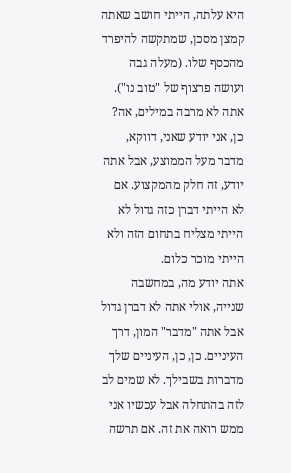היא עלתה, הייתי חושב שאתה קמצן מסכן, שמתקשה להיפרד מהכסף שלו. (מעלה גבה ועושה פרצוף של "טוב נו"). אתה לא מרבה במילים, אה?
כן, אני יודע שאני, דווקא, מדבר מעל הממוצע, אבל אתה יודע, זה חלק מהמקצוע. אם לא הייתי דברן כזה גדול לא הייתי מצליח בתחום הזה ולא הייתי מוכר כלום.
אתה יודע מה, במחשבה שנייה, אולי אתה לא דברן גדול אבל אתה "מדבר" המון, דרך העיניים. כן, כן, העיניים שלך מדברות בשבילך. לא שמים לב לזה בהתחלה אבל עכשיו אני ממש רואה את זה. אם תרשה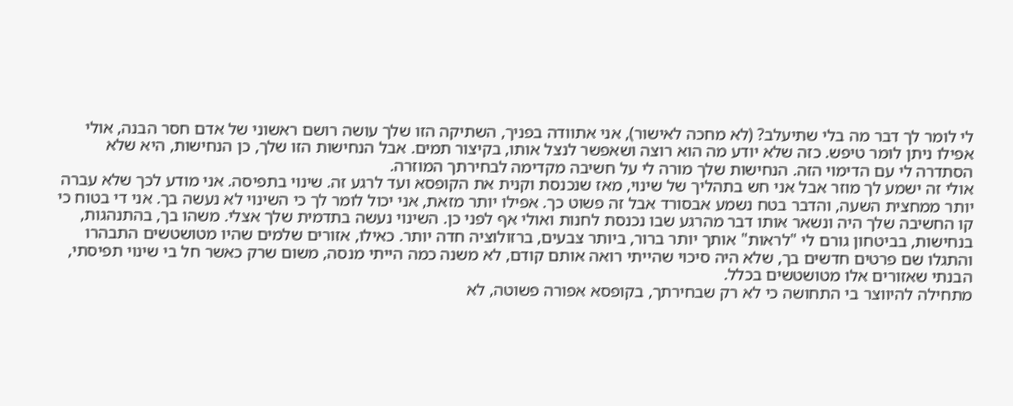לי לומר לך דבר מה בלי שתיעלב? (לא מחכה לאישור), אני אתוודה בפניך, השתיקה הזו שלך עושה רושם ראשוני של אדם חסר הבנה, אולי אפילו ניתן לומר טיפש. כזה שלא יודע מה הוא רוצה ושאפשר לנצל אותו, בקיצור תמים. אבל הנחישות הזו שלך, כן הנחישות, היא שלא הסתדרה לי עם הדימוי הזה. הנחישות שלך מורה לי על חשיבה מקדימה לבחירתך המוזרה.
אולי זה ישמע לך מוזר אבל אני חש בתהליך של שינוי, מאז שנכנסת וקנית את הקופסא ועד לרגע זה. שינוי בתפיסה. אני מודע לכך שלא עברה יותר ממחצית השעה, והדבר בטח נשמע אבסורד אבל זה פשוט כך. אפילו יותר מזאת, אני יכול לומר לך כי השינוי לא נעשה בך. אני די בטוח כי קו החשיבה שלך היה ונשאר אותו דבר מהרגע שבו נכנסת לחנות ואולי אף לפני כן. השינוי נעשה בתדמית שלך אצלי. משהו בך, בהתנהגות, בנחישות, בביטחון גורם לי "לראות" אותך יותר ברור, ביותר צבעים, ברזולוציה חדה יותר. כאילו, אזורים שלמים שהיו מטושטשים התבהרו והתגלו שם פרטים חדשים בך, שלא היה סיכוי שהייתי רואה אותם קודם, לא משנה כמה הייתי מנסה, משום שרק כאשר חל בי שינוי תפיסתי, הבנתי שאזורים אלו מטושטשים בכלל.
מתחילה להיווצר בי התחושה כי לא רק שבחירתך, בקופסא אפורה פשוטה, לא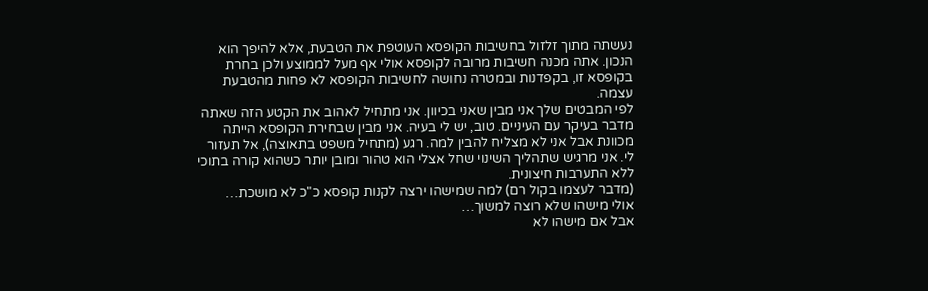נעשתה מתוך זלזול בחשיבות הקופסא העוטפת את הטבעת, אלא להיפך הוא הנכון. אתה מכנה חשיבות מרובה לקופסא אולי אף מעל לממוצע ולכן בחרת בקופסא זו, בקפדנות ובמטרה נחושה לחשיבות הקופסא לא פחות מהטבעת עצמה.
לפי המבטים שלך אני מבין שאני בכיוון. אני מתחיל לאהוב את הקטע הזה שאתה מדבר בעיקר עם העיניים. טוב, יש לי בעיה. אני מבין שבחירת הקופסא הייתה מכוונת אבל אני לא מצליח להבין למה. רגע (מתחיל משפט בתאוצה), אל תעזור לי. אני מרגיש שתהליך השינוי שחל אצלי הוא טהור ומובן יותר כשהוא קורה בתוכי ללא התערבות חיצונית.
(מדבר לעצמו בקול רם) למה שמישהו ירצה לקנות קופסא כ"כ לא מושכת…
אולי מישהו שלא רוצה למשוך…
אבל אם מישהו לא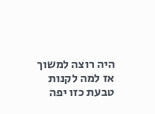היה רוצה למשוך אז למה לקנות טבעת כזו יפה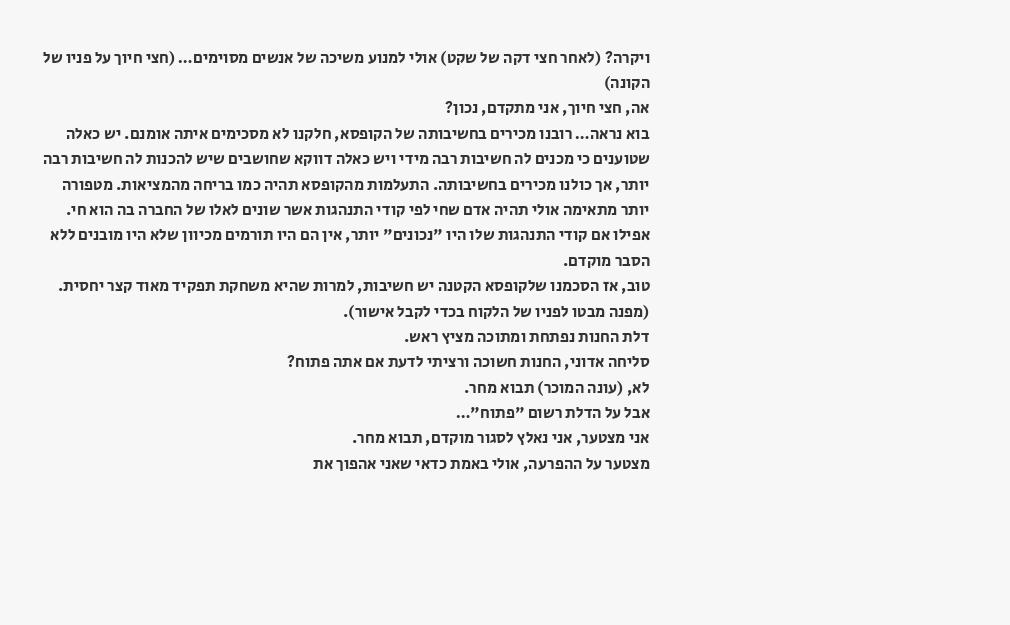ויקרה? (לאחר חצי דקה של שקט) אולי למנוע משיכה של אנשים מסוימים… (חצי חיוך על פניו של הקונה)
אה, חצי חיוך, אני מתקדם, נכון?
בוא נראה… רובנו מכירים בחשיבותה של הקופסא, חלקנו לא מסכימים איתה אומנם. יש כאלה שטוענים כי מכנים לה חשיבות רבה מידי ויש כאלה דווקא שחושבים שיש להכנות לה חשיבות רבה יותר, אך כולנו מכירים בחשיבותה. התעלמות מהקופסא תהיה כמו בריחה מהמציאות. מטפורה יותר מתאימה אולי תהיה אדם שחי לפי קודי התנהגות אשר שונים לאלו של החברה בה הוא חי. אפילו אם קודי התנהגות שלו היו "נכונים" יותר, אין הם היו תורמים מכיוון שלא היו מובנים ללא הסבר מוקדם.
טוב, אז הסכמנו שלקופסא הקטנה יש חשיבות, למרות שהיא משחקת תפקיד מאוד קצר יחסית. (מפנה מבטו לפניו של הלקוח בכדי לקבל אישור).
דלת החנות נפתחת ומתוכה מציץ ראש.
סליחה אדוני, החנות חשוכה ורציתי לדעת אם אתה פתוח?
לא, (עונה המוכר) תבוא מחר.
אבל על הדלת רשום "פתוח"…
אני מצטער, אני נאלץ לסגור מוקדם, תבוא מחר.
מצטער על ההפרעה, אולי באמת כדאי שאני אהפוך את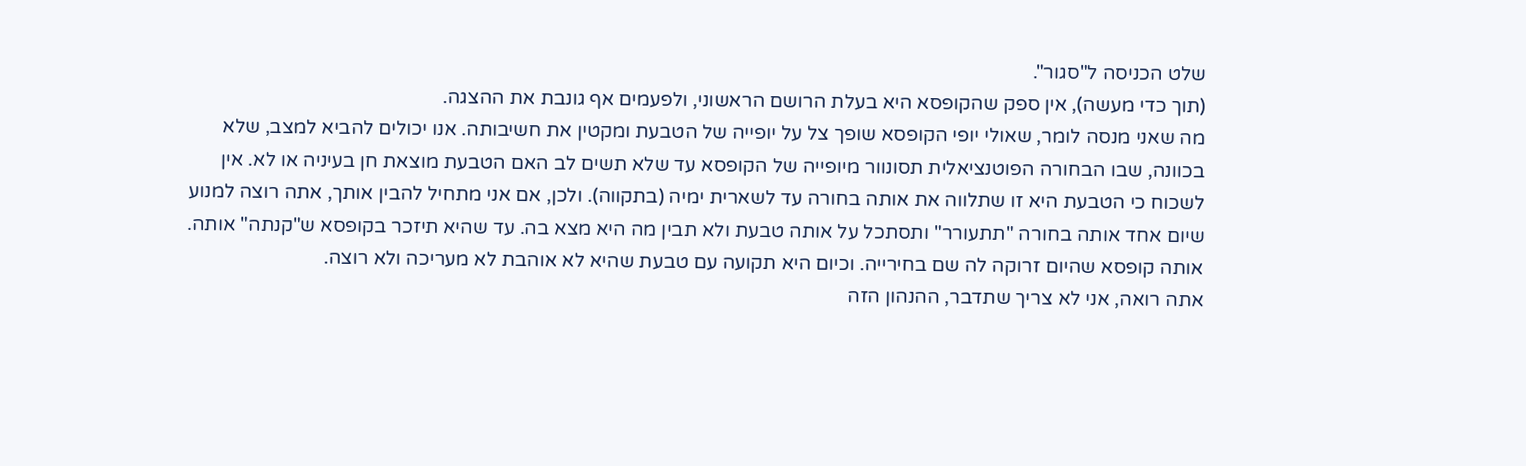שלט הכניסה ל"סגור".
(תוך כדי מעשה), אין ספק שהקופסא היא בעלת הרושם הראשוני, ולפעמים אף גונבת את ההצגה.
מה שאני מנסה לומר, שאולי יופי הקופסא שופך צל על יופייה של הטבעת ומקטין את חשיבותה. אנו יכולים להביא למצב, שלא בכוונה, שבו הבחורה הפוטנציאלית תסונוור מיופייה של הקופסא עד שלא תשים לב האם הטבעת מוצאת חן בעיניה או לא. אין לשכוח כי הטבעת היא זו שתלווה את אותה בחורה עד לשארית ימיה (בתקווה). ולכן, אם אני מתחיל להבין אותך, אתה רוצה למנוע שיום אחד אותה בחורה "תתעורר" ותסתכל על אותה טבעת ולא תבין מה היא מצא בה. עד שהיא תיזכר בקופסא ש"קנתה" אותה. אותה קופסא שהיום זרוקה לה שם בחירייה. וכיום היא תקועה עם טבעת שהיא לא אוהבת לא מעריכה ולא רוצה.
אתה רואה, אני לא צריך שתדבר, ההנהון הזה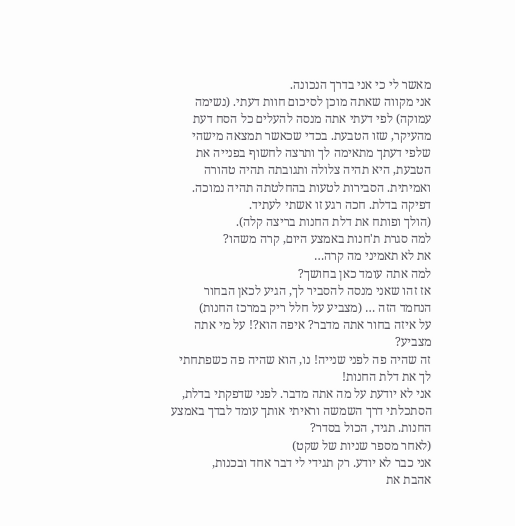מאשר לי כי אני בדרך הנכונה.
אני מקווה שאתה מוכן לסיכום חוות דעתי. (נשימה עמוקה) לפי דעתי אתה מנסה להעלים כל הסח דעת מהעיקר, שזו הטבעת. בכדי שכאשר תמצאה מישהי שלפי דעתך מתאימה לך ותרצה לחשוף בפנייה את הטבעת, היא תהיה צלולה ותגובתה תהיה טהורה ואמיתית. הסבירות לטעות בהחלטתה תהיה נמוכה.
דפיקה בדלת. חכה רגע זו אשתי לעתיד.
(הולך ופותח את דלת החנות בריצה קלה).
למה סגרת ת'חנות באמצע היום, קרה משהו?
את לא תאמיני מה קרה…
למה אתה עומד כאן בחושך?
אז זהו שאני מנסה להסביר לך, הגיע לכאן הבחור הנחמד הזה … (מצביע על חלל ריק במרכז החנות)
על איזה בחור אתה מדבר? איפה הוא?! על מי אתה מצביע?
זה שהיה פה לפני שנייה! נו, הוא שהיה פה כשפתחתי לך את דלת החנות!
אני לא יודעת על מה אתה מדבר. לפני שדפקתי בדלת, הסתכלתי דרך השמשה וראיתי אותך עומד לבדך באמצע החנות. תגיד, הכול בסדר?
(לאחר מספר שניות של שקט)
אני כבר לא יודע. רק תגידי לי דבר אחד ובכנות,
אהבת את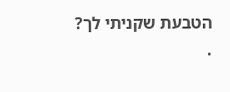הטבעת שקניתי לך?
.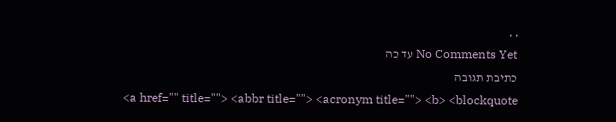. .
No Comments Yet עד כה
כתיבת תגובה
<a href="" title=""> <abbr title=""> <acronym title=""> <b> <blockquote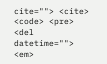cite=""> <cite> <code> <pre> <del datetime=""> <em>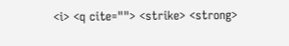<i> <q cite=""> <strike> <strong>